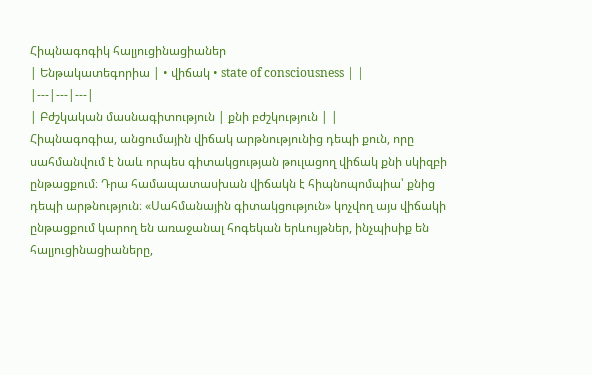Հիպնագոգիկ հալյուցինացիաներ
| Ենթակատեգորիա | • վիճակ • state of consciousness | |
|---|---|---|
| Բժշկական մասնագիտություն | քնի բժշկություն | |
Հիպնագոգիա, անցումային վիճակ արթնությունից դեպի քուն, որը սահմանվում է նաև որպես գիտակցության թուլացող վիճակ քնի սկիզբի ընթացքում։ Դրա համապատասխան վիճակն է հիպնոպոմպիա՝ քնից դեպի արթնություն։ «Սահմանային գիտակցություն» կոչվող այս վիճակի ընթացքում կարող են առաջանալ հոգեկան երևույթներ, ինչպիսիք են հալյուցինացիաները,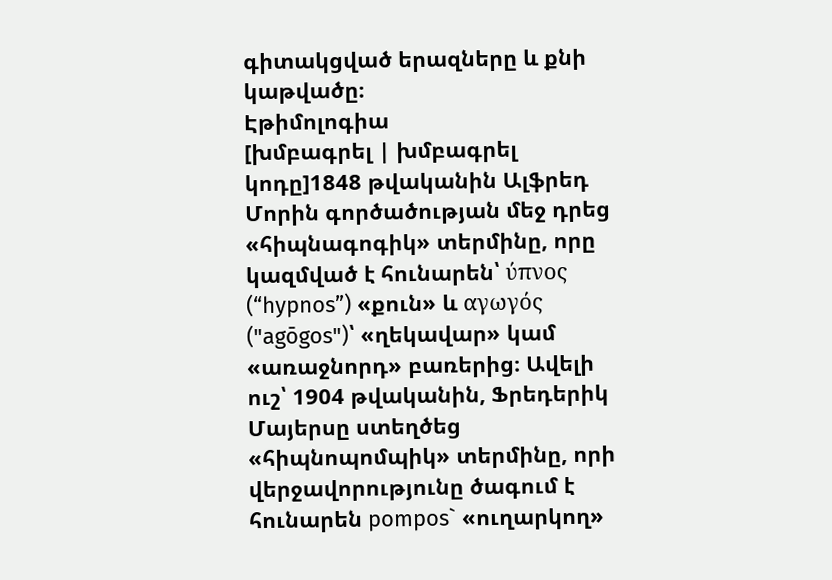գիտակցված երազները և քնի կաթվածը։
Էթիմոլոգիա
[խմբագրել | խմբագրել կոդը]1848 թվականին Ալֆրեդ Մորին գործածության մեջ դրեց «հիպնագոգիկ» տերմինը, որը կազմված է հունարեն՝ ύπνος (“hypnos”) «քուն» և αγωγός ("agōgos")՝ «ղեկավար» կամ «առաջնորդ» բառերից։ Ավելի ուշ՝ 1904 թվականին, Ֆրեդերիկ Մայերսը ստեղծեց «հիպնոպոմպիկ» տերմինը, որի վերջավորությունը ծագում է հունարեն pompos` «ուղարկող»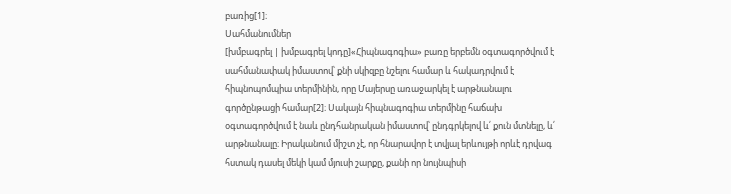բառից[1]։
Սահմանումներ
[խմբագրել | խմբագրել կոդը]«Հիպնագոգիա» բառը երբեմն օգտագործվում է սահմանափակ իմաստով՝ քնի սկիզբը նշելու համար և հակադրվում է հիպնոպոմպիա տերմինին, որը Մայերսը առաջարկել է արթնանալու գործընթացի համար[2]։ Սակայն հիպնագոգիա տերմինը հաճախ օգտագործվում է նաև ընդհանրական իմաստով՝ ընդգրկելով և՛ քուն մտնելը, և՛ արթնանալը։ Իրականում միշտ չէ, որ հնարավոր է տվյալ երևույթի որևէ դրվագ հստակ դասել մեկի կամ մյուսի շարքը, քանի որ նույնպիսի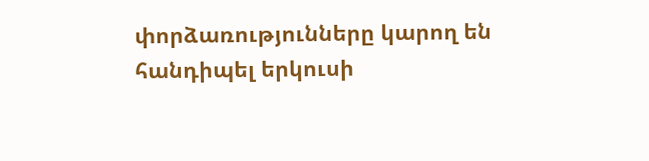փորձառությունները կարող են հանդիպել երկուսի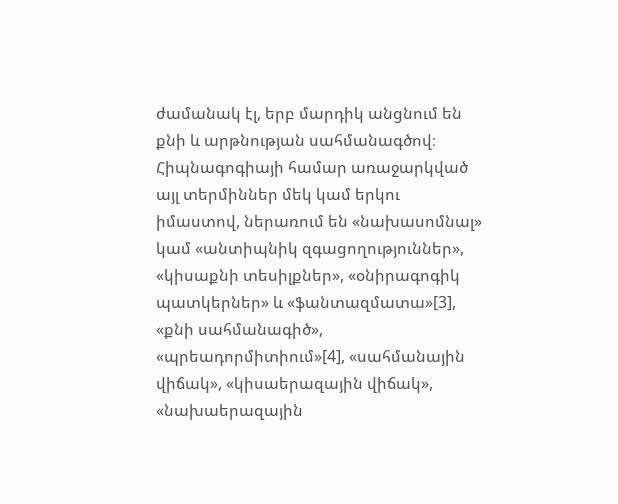ժամանակ էլ, երբ մարդիկ անցնում են քնի և արթնության սահմանագծով։
Հիպնագոգիայի համար առաջարկված այլ տերմիններ մեկ կամ երկու իմաստով, ներառում են «նախասոմնալ» կամ «անտիպնիկ զգացողություններ», «կիսաքնի տեսիլքներ», «օնիրագոգիկ պատկերներ» և «ֆանտազմատա»[3], «քնի սահմանագիծ», «պրեադորմիտիում»[4], «սահմանային վիճակ», «կիսաերազային վիճակ», «նախաերազային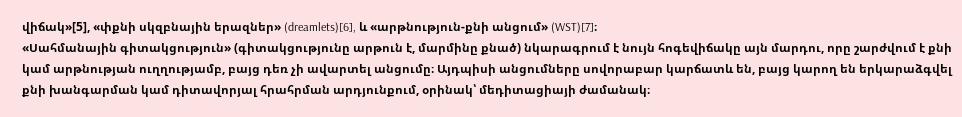վիճակ»[5], «փքնի սկզբնային երազներ» (dreamlets)[6], և «արթնություն-քնի անցում» (WST)[7]։
«Սահմանային գիտակցություն» (գիտակցությունը արթուն է, մարմինը քնած) նկարագրում է նույն հոգեվիճակը այն մարդու, որը շարժվում է քնի կամ արթնության ուղղությամբ, բայց դեռ չի ավարտել անցումը։ Այդպիսի անցումները սովորաբար կարճատև են, բայց կարող են երկարաձգվել քնի խանգարման կամ դիտավորյալ հրահրման արդյունքում, օրինակ՝ մեդիտացիայի ժամանակ։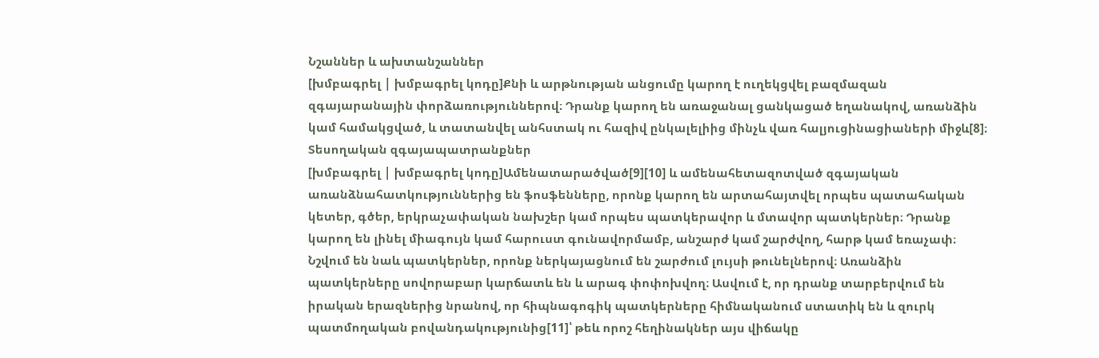Նշաններ և ախտանշաններ
[խմբագրել | խմբագրել կոդը]Քնի և արթնության անցումը կարող է ուղեկցվել բազմազան զգայարանային փորձառություններով։ Դրանք կարող են առաջանալ ցանկացած եղանակով, առանձին կամ համակցված, և տատանվել անհստակ ու հազիվ ընկալելիից մինչև վառ հալյուցինացիաների միջև[8]։
Տեսողական զգայապատրանքներ
[խմբագրել | խմբագրել կոդը]Ամենատարածված[9][10] և ամենահետազոտված զգայական առանձնահատկություններից են ֆոսֆենները, որոնք կարող են արտահայտվել որպես պատահական կետեր, գծեր, երկրաչափական նախշեր կամ որպես պատկերավոր և մտավոր պատկերներ։ Դրանք կարող են լինել միագույն կամ հարուստ գունավորմամբ, անշարժ կամ շարժվող, հարթ կամ եռաչափ։ Նշվում են նաև պատկերներ, որոնք ներկայացնում են շարժում լույսի թունելներով։ Առանձին պատկերները սովորաբար կարճատև են և արագ փոփոխվող։ Ասվում է, որ դրանք տարբերվում են իրական երազներից նրանով, որ հիպնագոգիկ պատկերները հիմնականում ստատիկ են և զուրկ պատմողական բովանդակությունից[11]՝ թեև որոշ հեղինակներ այս վիճակը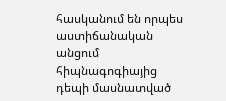հասկանում են որպես աստիճանական անցում հիպնագոգիայից դեպի մասնատված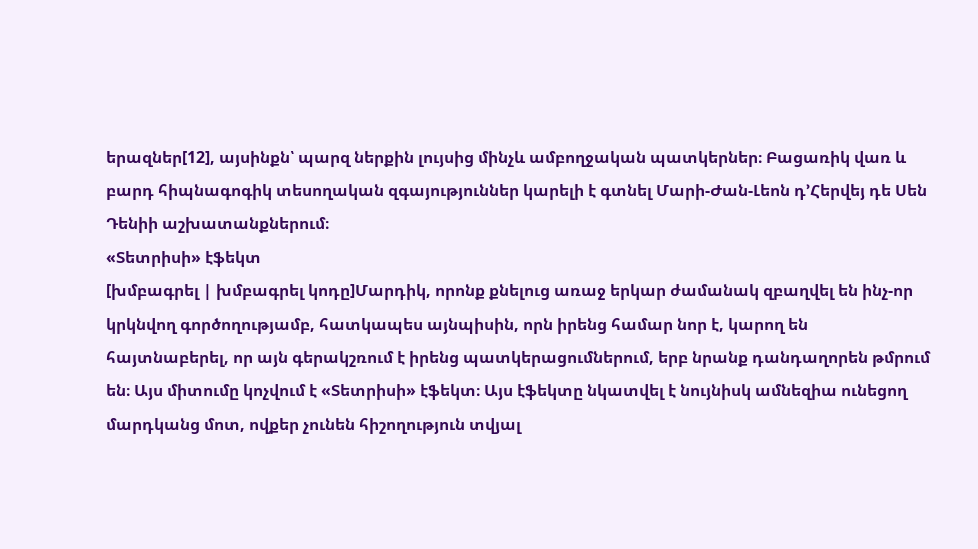երազներ[12], այսինքն՝ պարզ ներքին լույսից մինչև ամբողջական պատկերներ։ Բացառիկ վառ և բարդ հիպնագոգիկ տեսողական զգայություններ կարելի է գտնել Մարի-Ժան-Լեոն դ’Հերվեյ դե Սեն Դենիի աշխատանքներում։
«Տետրիսի» էֆեկտ
[խմբագրել | խմբագրել կոդը]Մարդիկ, որոնք քնելուց առաջ երկար ժամանակ զբաղվել են ինչ-որ կրկնվող գործողությամբ, հատկապես այնպիսին, որն իրենց համար նոր է, կարող են հայտնաբերել, որ այն գերակշռում է իրենց պատկերացումներում, երբ նրանք դանդաղորեն թմրում են։ Այս միտումը կոչվում է «Տետրիսի» էֆեկտ։ Այս էֆեկտը նկատվել է նույնիսկ ամնեզիա ունեցող մարդկանց մոտ, ովքեր չունեն հիշողություն տվյալ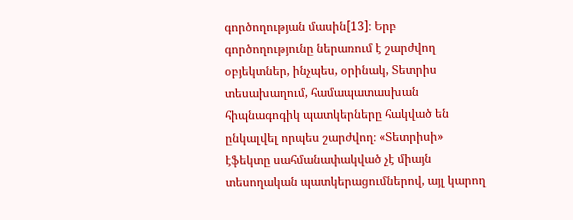գործողության մասին[13]։ Երբ գործողությունը ներառում է շարժվող օբյեկտներ, ինչպես, օրինակ, Տետրիս տեսախաղում, համապատասխան հիպնագոգիկ պատկերները հակված են ընկալվել որպես շարժվող։ «Տետրիսի» էֆեկտը սահմանափակված չէ միայն տեսողական պատկերացումներով, այլ կարող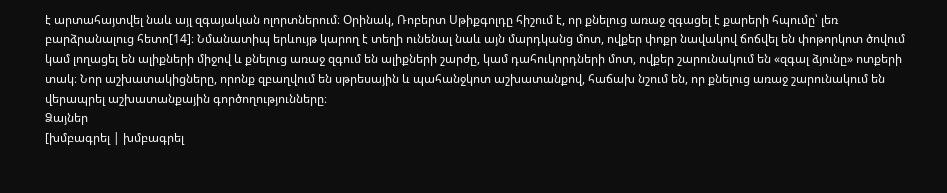է արտահայտվել նաև այլ զգայական ոլորտներում։ Օրինակ, Ռոբերտ Սթիքգոլդը հիշում է, որ քնելուց առաջ զգացել է քարերի հպումը՝ լեռ բարձրանալուց հետո[14]։ Նմանատիպ երևույթ կարող է տեղի ունենալ նաև այն մարդկանց մոտ, ովքեր փոքր նավակով ճոճվել են փոթորկոտ ծովում կամ լողացել են ալիքների միջով և քնելուց առաջ զգում են ալիքների շարժը, կամ դահուկորդների մոտ, ովքեր շարունակում են «զգալ ձյունը» ոտքերի տակ։ Նոր աշխատակիցները, որոնք զբաղվում են սթրեսային և պահանջկոտ աշխատանքով, հաճախ նշում են, որ քնելուց առաջ շարունակում են վերապրել աշխատանքային գործողությունները։
Ձայներ
[խմբագրել | խմբագրել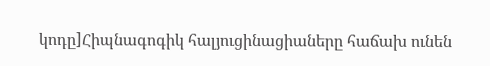կոդը]Հիպնագոգիկ հալյուցինացիաները հաճախ ունեն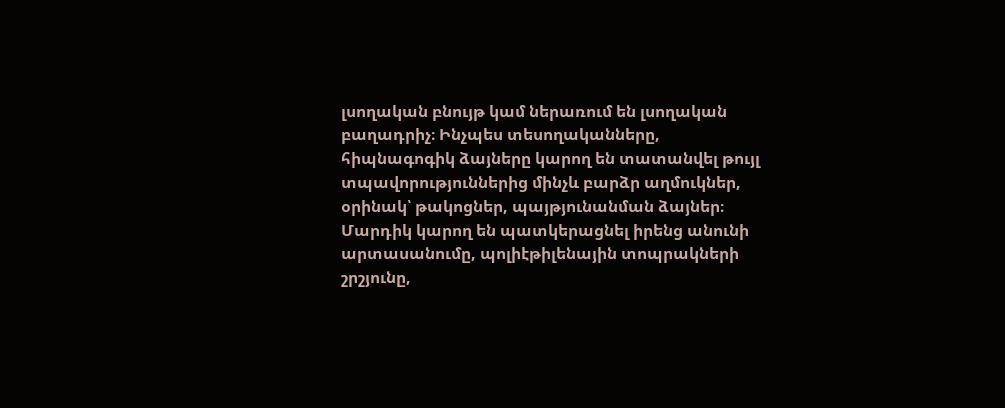լսողական բնույթ կամ ներառում են լսողական բաղադրիչ։ Ինչպես տեսողականները, հիպնագոգիկ ձայները կարող են տատանվել թույլ տպավորություններից մինչև բարձր աղմուկներ, օրինակ՝ թակոցներ, պայթյունանման ձայներ։ Մարդիկ կարող են պատկերացնել իրենց անունի արտասանումը, պոլիէթիլենային տոպրակների շրշյունը,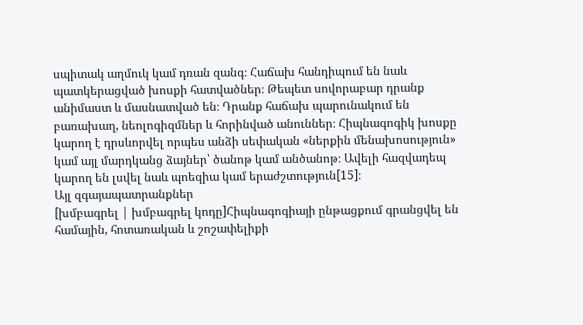սպիտակ աղմուկ կամ դռան զանգ։ Հաճախ հանդիպում են նաև պատկերացված խոսքի հատվածներ։ Թեպետ սովորաբար դրանք անիմաստ և մասնատված են։ Դրանք հաճախ պարունակում են բառախաղ, նեոլոգիզմներ և հորինված անուններ։ Հիպնագոգիկ խոսքը կարող է դրսևորվել որպես անձի սեփական «ներքին մենախոսություն» կամ այլ մարդկանց ձայներ՝ ծանոթ կամ անծանոթ։ Ավելի հազվադեպ կարող են լսվել նաև պոեզիա կամ երաժշտություն[15]։
Այլ զգայապատրանքներ
[խմբագրել | խմբագրել կոդը]Հիպնագոգիայի ընթացքում գրանցվել են համային, հոտառական և շոշափելիքի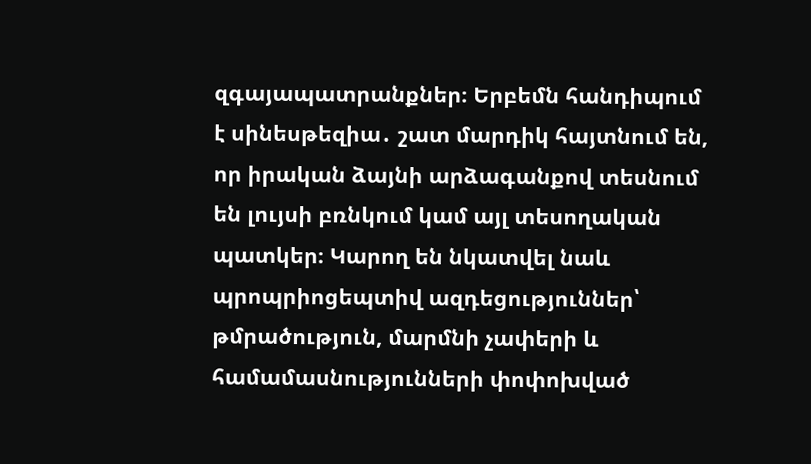զգայապատրանքներ։ Երբեմն հանդիպում է սինեսթեզիա․ շատ մարդիկ հայտնում են, որ իրական ձայնի արձագանքով տեսնում են լույսի բռնկում կամ այլ տեսողական պատկեր։ Կարող են նկատվել նաև պրոպրիոցեպտիվ ազդեցություններ՝ թմրածություն, մարմնի չափերի և համամասնությունների փոփոխված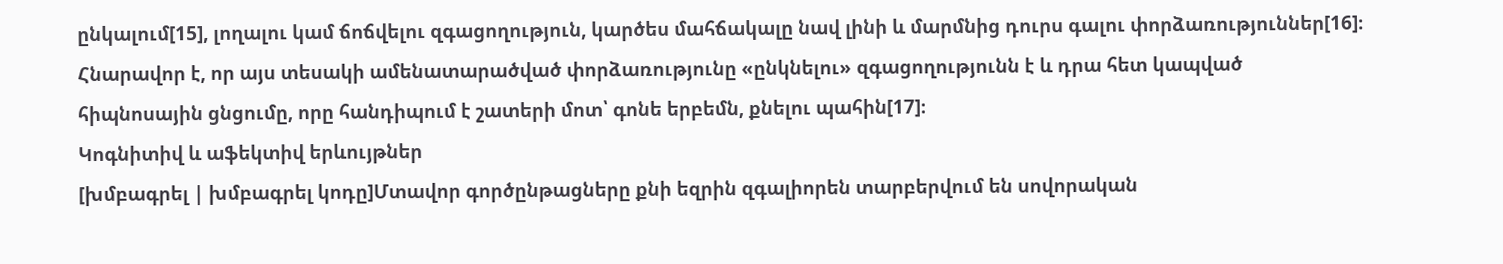ընկալում[15], լողալու կամ ճոճվելու զգացողություն, կարծես մահճակալը նավ լինի և մարմնից դուրս գալու փորձառություններ[16]։ Հնարավոր է, որ այս տեսակի ամենատարածված փորձառությունը «ընկնելու» զգացողությունն է և դրա հետ կապված հիպնոսային ցնցումը, որը հանդիպում է շատերի մոտ՝ գոնե երբեմն, քնելու պահին[17]։
Կոգնիտիվ և աֆեկտիվ երևույթներ
[խմբագրել | խմբագրել կոդը]Մտավոր գործընթացները քնի եզրին զգալիորեն տարբերվում են սովորական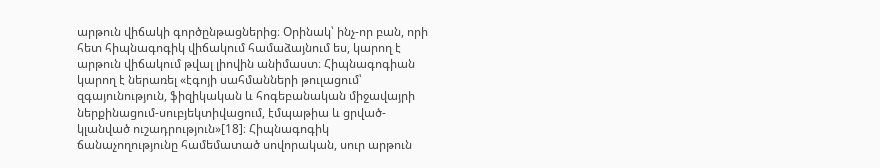արթուն վիճակի գործընթացներից։ Օրինակ՝ ինչ-որ բան, որի հետ հիպնագոգիկ վիճակում համաձայնում ես, կարող է արթուն վիճակում թվալ լիովին անիմաստ։ Հիպնագոգիան կարող է ներառել «էգոյի սահմանների թուլացում՝ զգայունություն, ֆիզիկական և հոգեբանական միջավայրի ներքինացում-սուբյեկտիվացում, էմպաթիա և ցրված-կլանված ուշադրություն»[18]։ Հիպնագոգիկ ճանաչողությունը համեմատած սովորական, սուր արթուն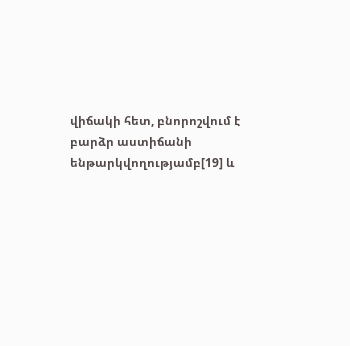վիճակի հետ, բնորոշվում է բարձր աստիճանի ենթարկվողությամբ[19] և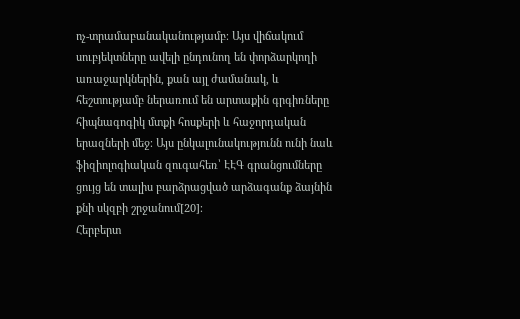ոչ-տրամաբանականությամբ։ Այս վիճակում սուբյեկտները ավելի ընդունող են փորձարկողի առաջարկներին, քան այլ ժամանակ, և հեշտությամբ ներառում են արտաքին գրգիռները հիպնագոգիկ մտքի հոսքերի և հաջորդական երազների մեջ։ Այս ընկալունակությունն ունի նաև ֆիզիոլոգիական զուգահեռ՝ ԷԷԳ գրանցումները ցույց են տալիս բարձրացված արձագանք ձայնին քնի սկզբի շրջանում[20]։
Հերբերտ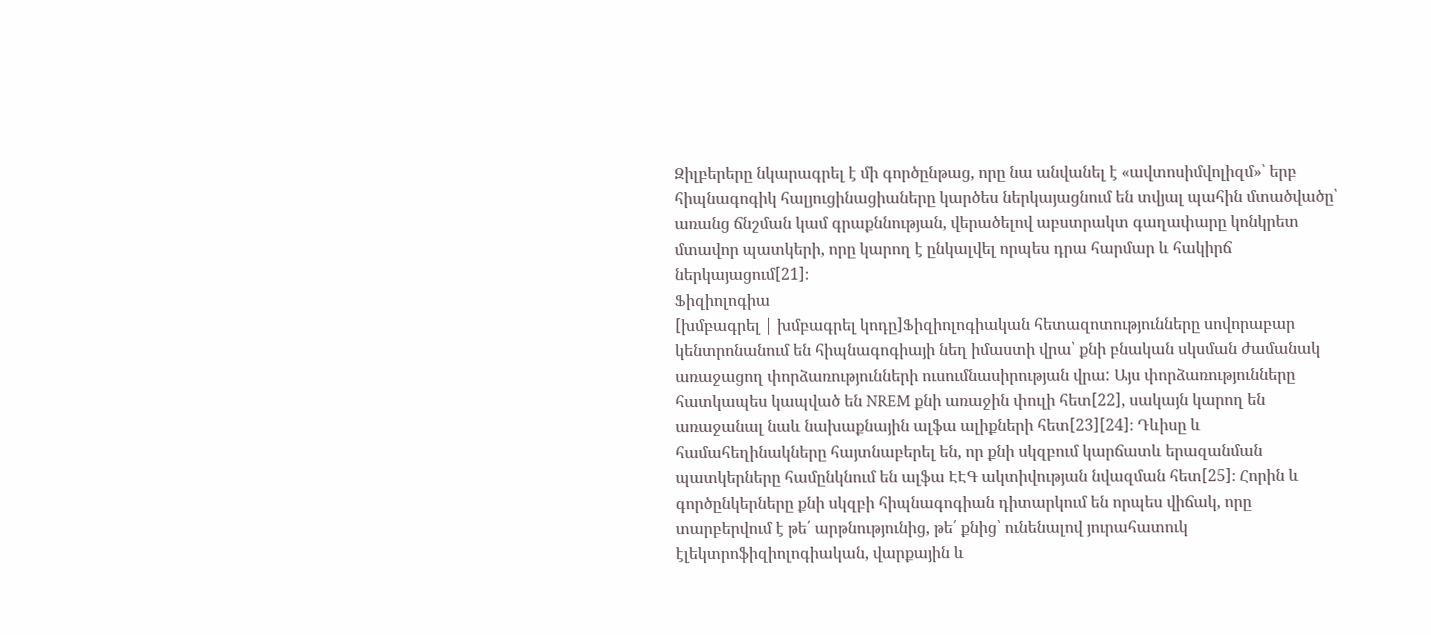Զիլբերերը նկարագրել է մի գործընթաց, որը նա անվանել է «ավտոսիմվոլիզմ»՝ երբ հիպնագոգիկ հալյուցինացիաները կարծես ներկայացնում են տվյալ պահին մտածվածը՝ առանց ճնշման կամ գրաքննության, վերածելով աբստրակտ գաղափարը կոնկրետ մտավոր պատկերի, որը կարող է ընկալվել որպես դրա հարմար և հակիրճ ներկայացում[21]։
Ֆիզիոլոգիա
[խմբագրել | խմբագրել կոդը]Ֆիզիոլոգիական հետազոտությունները սովորաբար կենտրոնանում են հիպնագոգիայի նեղ իմաստի վրա՝ քնի բնական սկսման ժամանակ առաջացող փորձառությունների ուսումնասիրության վրա: Այս փորձառությունները հատկապես կապված են NREM քնի առաջին փուլի հետ[22], սակայն կարող են առաջանալ նաև նախաքնային ալֆա ալիքների հետ[23][24]։ Դևիսը և համահեղինակները հայտնաբերել են, որ քնի սկզբում կարճատև երազանման պատկերները համընկնում են ալֆա ԷԷԳ ակտիվության նվազման հետ[25]։ Հորին և գործընկերները քնի սկզբի հիպնագոգիան դիտարկում են որպես վիճակ, որը տարբերվում է թե՛ արթնությունից, թե՛ քնից՝ ունենալով յուրահատուկ էլեկտրոֆիզիոլոգիական, վարքային և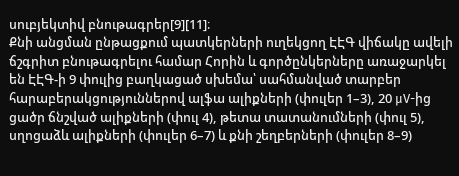սուբյեկտիվ բնութագրեր[9][11]։
Քնի անցման ընթացքում պատկերների ուղեկցող ԷԷԳ վիճակը ավելի ճշգրիտ բնութագրելու համար Հորին և գործընկերները առաջարկել են ԷԷԳ-ի 9 փուլից բաղկացած սխեմա՝ սահմանված տարբեր հարաբերակցություններով ալֆա ալիքների (փուլեր 1–3), 20 μV-ից ցածր ճնշված ալիքների (փուլ 4), թետա տատանումների (փուլ 5), սղոցաձև ալիքների (փուլեր 6–7) և քնի շեղբերների (փուլեր 8–9)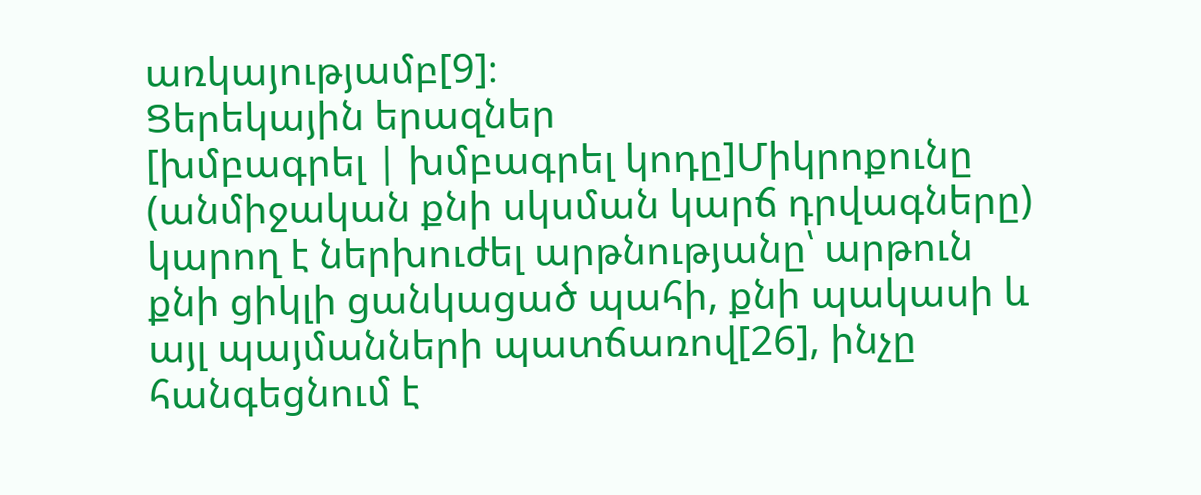առկայությամբ[9]։
Ցերեկային երազներ
[խմբագրել | խմբագրել կոդը]Միկրոքունը (անմիջական քնի սկսման կարճ դրվագները) կարող է ներխուժել արթնությանը՝ արթուն քնի ցիկլի ցանկացած պահի, քնի պակասի և այլ պայմանների պատճառով[26], ինչը հանգեցնում է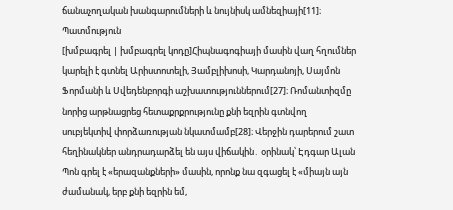ճանաչողական խանգարումների և նույնիսկ ամնեզիայի[11]։
Պատմություն
[խմբագրել | խմբագրել կոդը]Հիպնագոգիայի մասին վաղ հղումներ կարելի է գտնել Արիստոտելի, Յամբլիխոսի, Կարդանոյի, Սայմոն Ֆորմանի և Սվեդենբորգի աշխատություններում[27]։ Ռոմանտիզմը նորից արթնացրեց հետաքրքրությունը քնի եզրին գտնվող սուբյեկտիվ փորձառության նկատմամբ[28]։ Վերջին դարերում շատ հեղինակներ անդրադարձել են այս վիճակին․ օրինակ՝ Էդգար Ալան Պոն գրել է «երազանքների» մասին, որոնք նա զգացել է «միայն այն ժամանակ, երբ քնի եզրին եմ,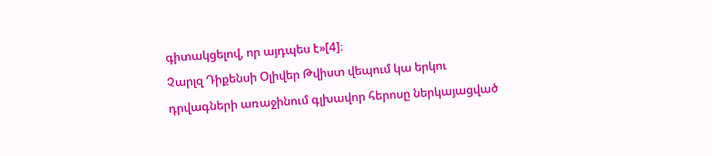գիտակցելով, որ այդպես է»[4]։
Չարլզ Դիքենսի Օլիվեր Թվիստ վեպում կա երկու դրվագների առաջինում գլխավոր հերոսը ներկայացված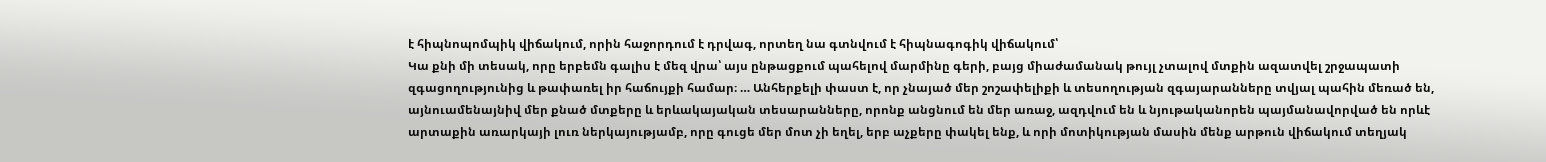է հիպնոպոմպիկ վիճակում, որին հաջորդում է դրվագ, որտեղ նա գտնվում է հիպնագոգիկ վիճակում՝
Կա քնի մի տեսակ, որը երբեմն գալիս է մեզ վրա՝ այս ընթացքում պահելով մարմինը գերի, բայց միաժամանակ թույլ չտալով մտքին ազատվել շրջապատի զգացողությունից և թափառել իր հաճույքի համար։ … Անհերքելի փաստ է, որ չնայած մեր շոշափելիքի և տեսողության զգայարանները տվյալ պահին մեռած են, այնուամենայնիվ մեր քնած մտքերը և երևակայական տեսարանները, որոնք անցնում են մեր առաջ, ազդվում են և նյութականորեն պայմանավորված են որևէ արտաքին առարկայի լուռ ներկայությամբ, որը գուցե մեր մոտ չի եղել, երբ աչքերը փակել ենք, և որի մոտիկության մասին մենք արթուն վիճակում տեղյակ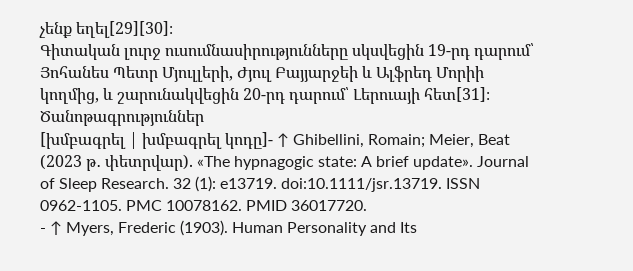չենք եղել[29][30]։
Գիտական լուրջ ուսումնասիրությունները սկսվեցին 19-րդ դարում՝ Յոհանես Պետր Մյուլլերի, Ժյուլ Բայյարջեի և Ալֆրեդ Մորիի կողմից, և շարունակվեցին 20-րդ դարում՝ Լերուայի հետ[31]։
Ծանոթագրություններ
[խմբագրել | խմբագրել կոդը]- ↑ Ghibellini, Romain; Meier, Beat (2023 թ․ փետրվար). «The hypnagogic state: A brief update». Journal of Sleep Research. 32 (1): e13719. doi:10.1111/jsr.13719. ISSN 0962-1105. PMC 10078162. PMID 36017720.
- ↑ Myers, Frederic (1903). Human Personality and Its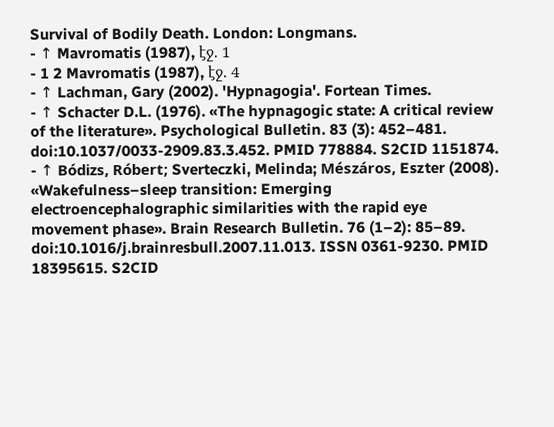Survival of Bodily Death. London: Longmans.
- ↑ Mavromatis (1987), էջ. 1
- 1 2 Mavromatis (1987), էջ. 4
- ↑ Lachman, Gary (2002). 'Hypnagogia'. Fortean Times.
- ↑ Schacter D.L. (1976). «The hypnagogic state: A critical review of the literature». Psychological Bulletin. 83 (3): 452–481. doi:10.1037/0033-2909.83.3.452. PMID 778884. S2CID 1151874.
- ↑ Bódizs, Róbert; Sverteczki, Melinda; Mészáros, Eszter (2008). «Wakefulness–sleep transition: Emerging electroencephalographic similarities with the rapid eye movement phase». Brain Research Bulletin. 76 (1–2): 85–89. doi:10.1016/j.brainresbull.2007.11.013. ISSN 0361-9230. PMID 18395615. S2CID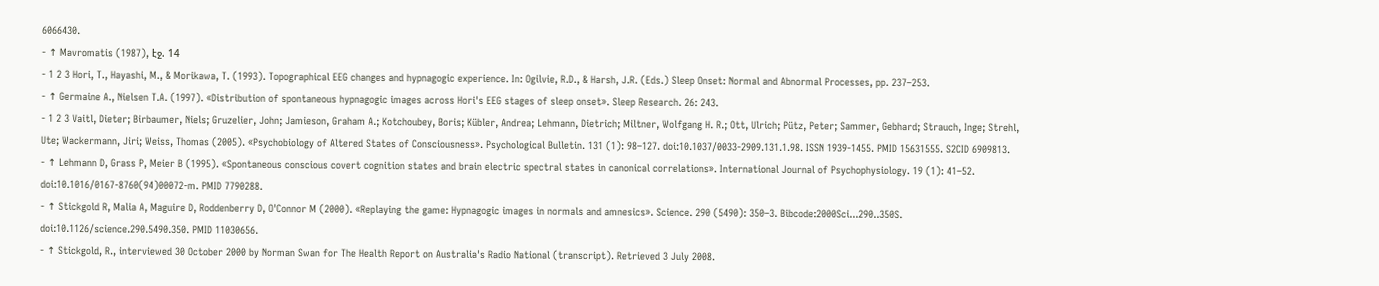6066430.
- ↑ Mavromatis (1987), էջ. 14
- 1 2 3 Hori, T., Hayashi, M., & Morikawa, T. (1993). Topographical EEG changes and hypnagogic experience. In: Ogilvie, R.D., & Harsh, J.R. (Eds.) Sleep Onset: Normal and Abnormal Processes, pp. 237–253.
- ↑ Germaine A., Nielsen T.A. (1997). «Distribution of spontaneous hypnagogic images across Hori's EEG stages of sleep onset». Sleep Research. 26: 243.
- 1 2 3 Vaitl, Dieter; Birbaumer, Niels; Gruzelier, John; Jamieson, Graham A.; Kotchoubey, Boris; Kübler, Andrea; Lehmann, Dietrich; Miltner, Wolfgang H. R.; Ott, Ulrich; Pütz, Peter; Sammer, Gebhard; Strauch, Inge; Strehl, Ute; Wackermann, Jiri; Weiss, Thomas (2005). «Psychobiology of Altered States of Consciousness». Psychological Bulletin. 131 (1): 98–127. doi:10.1037/0033-2909.131.1.98. ISSN 1939-1455. PMID 15631555. S2CID 6909813.
- ↑ Lehmann D, Grass P, Meier B (1995). «Spontaneous conscious covert cognition states and brain electric spectral states in canonical correlations». International Journal of Psychophysiology. 19 (1): 41–52. doi:10.1016/0167-8760(94)00072-m. PMID 7790288.
- ↑ Stickgold R, Malia A, Maguire D, Roddenberry D, O'Connor M (2000). «Replaying the game: Hypnagogic images in normals and amnesics». Science. 290 (5490): 350–3. Bibcode:2000Sci...290..350S. doi:10.1126/science.290.5490.350. PMID 11030656.
- ↑ Stickgold, R., interviewed 30 October 2000 by Norman Swan for The Health Report on Australia's Radio National (transcript). Retrieved 3 July 2008.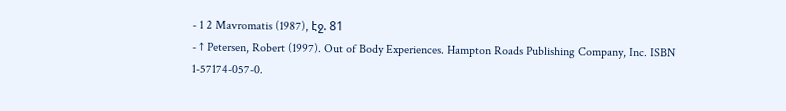- 1 2 Mavromatis (1987), էջ. 81
- ↑ Petersen, Robert (1997). Out of Body Experiences. Hampton Roads Publishing Company, Inc. ISBN 1-57174-057-0.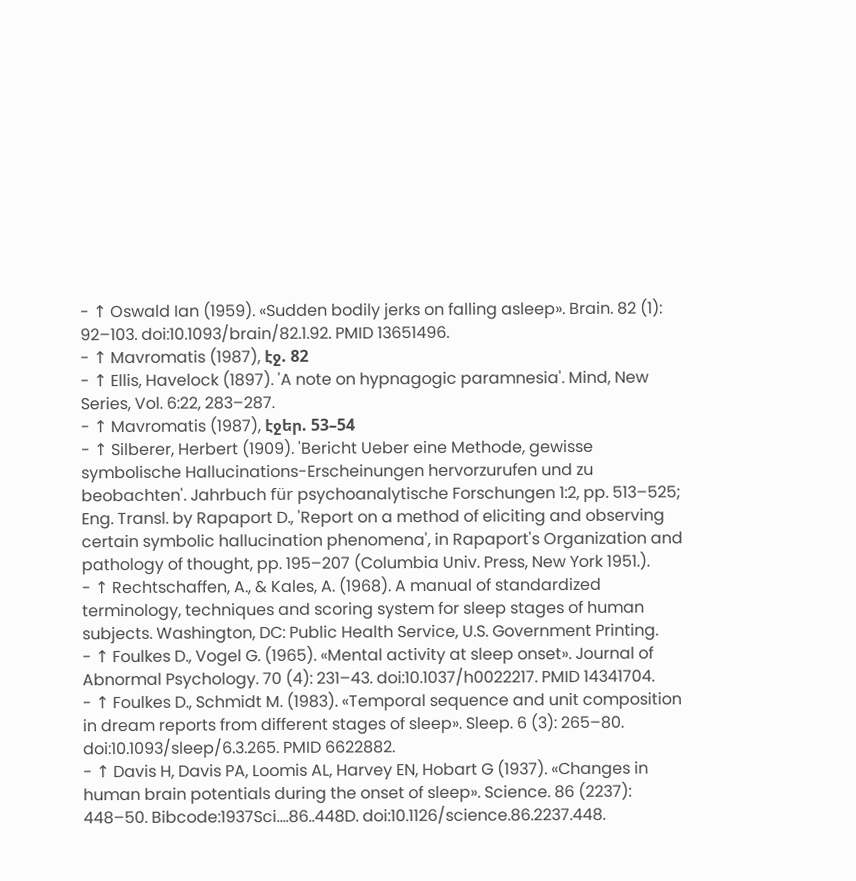- ↑ Oswald Ian (1959). «Sudden bodily jerks on falling asleep». Brain. 82 (1): 92–103. doi:10.1093/brain/82.1.92. PMID 13651496.
- ↑ Mavromatis (1987), էջ. 82
- ↑ Ellis, Havelock (1897). 'A note on hypnagogic paramnesia'. Mind, New Series, Vol. 6:22, 283–287.
- ↑ Mavromatis (1987), էջեր. 53–54
- ↑ Silberer, Herbert (1909). 'Bericht Ueber eine Methode, gewisse symbolische Hallucinations-Erscheinungen hervorzurufen und zu beobachten'. Jahrbuch für psychoanalytische Forschungen 1:2, pp. 513–525; Eng. Transl. by Rapaport D., 'Report on a method of eliciting and observing certain symbolic hallucination phenomena', in Rapaport's Organization and pathology of thought, pp. 195–207 (Columbia Univ. Press, New York 1951.).
- ↑ Rechtschaffen, A., & Kales, A. (1968). A manual of standardized terminology, techniques and scoring system for sleep stages of human subjects. Washington, DC: Public Health Service, U.S. Government Printing.
- ↑ Foulkes D., Vogel G. (1965). «Mental activity at sleep onset». Journal of Abnormal Psychology. 70 (4): 231–43. doi:10.1037/h0022217. PMID 14341704.
- ↑ Foulkes D., Schmidt M. (1983). «Temporal sequence and unit composition in dream reports from different stages of sleep». Sleep. 6 (3): 265–80. doi:10.1093/sleep/6.3.265. PMID 6622882.
- ↑ Davis H, Davis PA, Loomis AL, Harvey EN, Hobart G (1937). «Changes in human brain potentials during the onset of sleep». Science. 86 (2237): 448–50. Bibcode:1937Sci....86..448D. doi:10.1126/science.86.2237.448.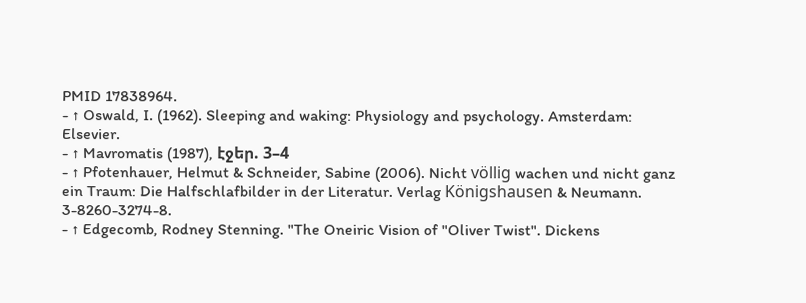PMID 17838964.
- ↑ Oswald, I. (1962). Sleeping and waking: Physiology and psychology. Amsterdam: Elsevier.
- ↑ Mavromatis (1987), էջեր. 3–4
- ↑ Pfotenhauer, Helmut & Schneider, Sabine (2006). Nicht völlig wachen und nicht ganz ein Traum: Die Halfschlafbilder in der Literatur. Verlag Königshausen & Neumann. 3-8260-3274-8.
- ↑ Edgecomb, Rodney Stenning. "The Oneiric Vision of "Oliver Twist". Dickens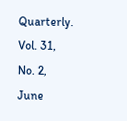Quarterly. Vol. 31, No. 2, June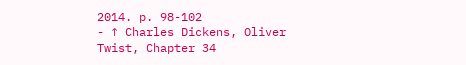2014. p. 98-102
- ↑ Charles Dickens, Oliver Twist, Chapter 34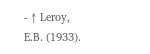- ↑ Leroy, E.B. (1933).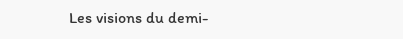Les visions du demi-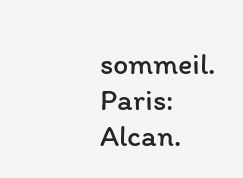sommeil. Paris: Alcan.